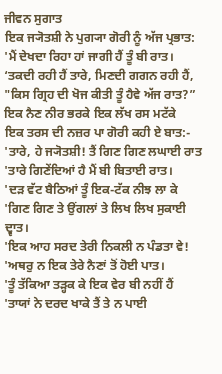ਜੀਵਨ ਸੁਗਾਤ
ਇਕ ਜ੍ਯੋਤਸ਼ੀ ਨੇ ਪੁਗ੍ਯਾ ਗੋਰੀ ਨੂੰ ਅੱਜ ਪ੍ਰਭਾਤ:
'ਮੈਂ ਦੇਖਦਾ ਰਿਹਾ ਹਾਂ ਜਾਗੀ ਹੈਂ ਤੂੰ ਬੀ ਰਾਤ।
‘ਤਕਦੀ ਰਹੀ ਹੈਂ ਤਾਰੇ, ਮਿਣਦੀ ਗਗਨ ਰਹੀ ਹੈਂ,
"ਕਿਸ ਗ੍ਰਿਹ ਦੀ ਖੋਜ ਕੀਤੀ ਤੂੰ ਹੈਵੇ ਅੱਜ ਰਾਤ?”
ਇਕ ਨੈਣ ਨੀਰ ਭਰਕੇ ਇਕ ਲੱਖ ਰਸ ਮਟੱਕੇ
ਇਕ ਤਰਸ ਦੀ ਨਜ਼ਰ ਪਾ ਗੋਰੀ ਕਹੀ ਏ ਬਾਤ:-
'ਤਾਰੇ, ਹੇ ਜ੍ਯੋਤਸ਼ੀ! ਤੈਂ ਗਿਣ ਗਿਣ ਲਘਾਈ ਰਾਤ
'ਤਾਰੇ ਗਿਣੇਂਦਿਆਂ ਹੈ ਮੈਂ ਬੀ ਬਿਤਾਈ ਰਾਤ।
'ਦੜ ਵੱਟ ਬੈਠਿਆਂ ਤੂੰ ਇਕ-ਟੱਕ ਨੀਝ ਲਾ ਕੇ
'ਗਿਣ ਗਿਣ ਤੇ ਉਂਗਲਾਂ ਤੇ ਲਿਖ ਲਿਖ ਸੁਕਾਈ ਦ੍ਵਾਤ।
'ਇਕ ਆਹ ਸਰਦ ਤੇਰੀ ਨਿਕਲੀ ਨ ਪੰਡਤਾ ਵੇ!
'ਅਥਰੁ ਨ ਇਕ ਤੇਰੇ ਨੈਣਾਂ ਤੋਂ ਹੋਈ ਪਾਤ।
'ਤੂੰ ਤੱਕਿਆ ਤੜ੍ਹਕ ਕੇ ਇਕ ਵੇਰ ਬੀ ਨਹੀਂ ਹੈਂ
'ਤਾਯਾਂ ਨੇ ਦਰਦ ਖਾਕੇ ਤੈਂ ਤੇ ਨ ਪਾਈ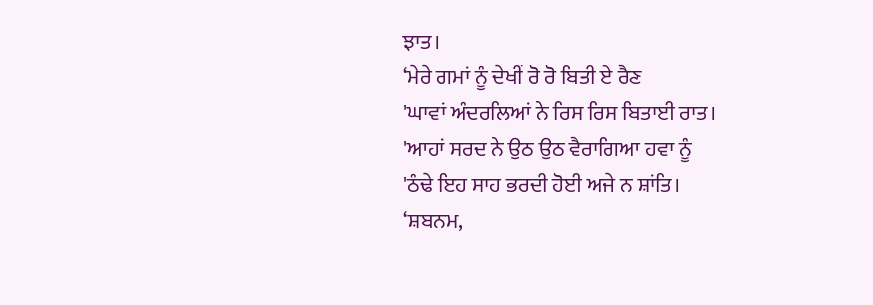ਝਾਤ।
‘ਮੇਰੇ ਗਮਾਂ ਨੂੰ ਦੇਖੀਂ ਰੋ ਰੋ ਬਿਤੀ ਏ ਰੈਣ
'ਘਾਵਾਂ ਅੰਦਰਲਿਆਂ ਨੇ ਰਿਸ ਰਿਸ ਬਿਤਾਈ ਰਾਤ।
'ਆਹਾਂ ਸਰਦ ਨੇ ਉਠ ਉਠ ਵੈਰਾਗਿਆ ਹਵਾ ਨੂੰ
'ਠੰਢੇ ਇਹ ਸਾਹ ਭਰਦੀ ਹੋਈ ਅਜੇ ਨ ਸ਼ਾਂਤਿ।
‘ਸ਼ਬਨਮ,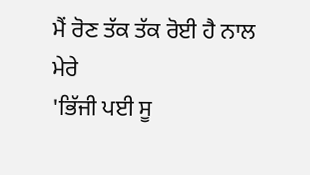ਮੈਂ ਰੋਣ ਤੱਕ ਤੱਕ ਰੋਈ ਹੈ ਨਾਲ ਮੇਰੇ
'ਭਿੱਜੀ ਪਈ ਸੂ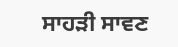ਸਾਹੜੀ ਸਾਵਣ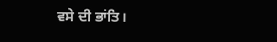ਵਸੇ ਦੀ ਭਾਂਤਿ।